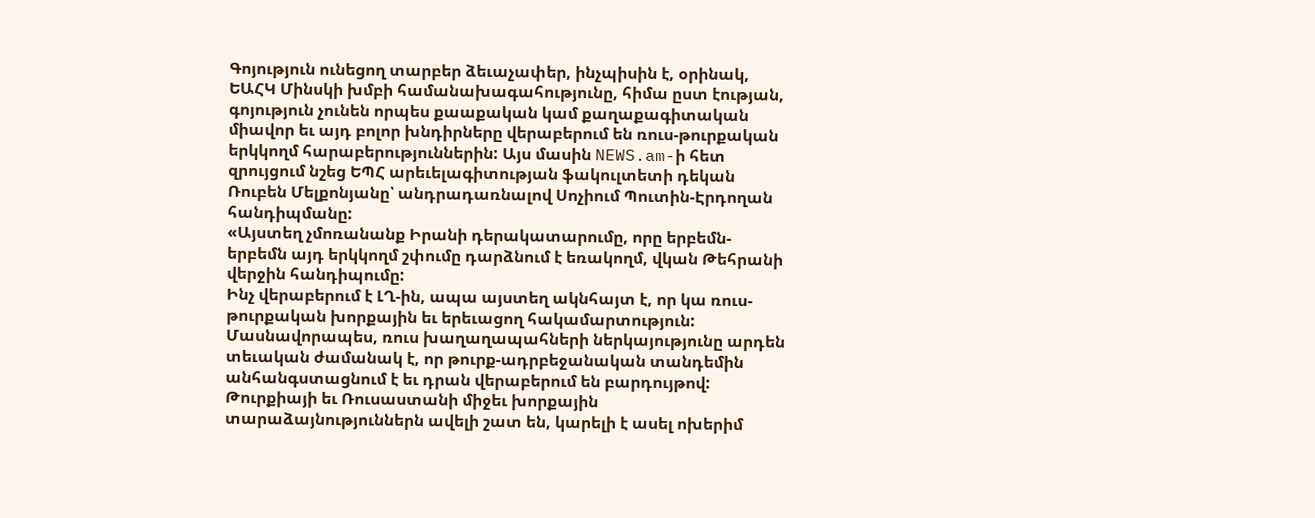Գոյություն ունեցող տարբեր ձեւաչափեր, ինչպիսին է, օրինակ, ԵԱՀԿ Մինսկի խմբի համանախագահությունը, հիմա ըստ էության, գոյություն չունեն որպես քաաքական կամ քաղաքագիտական միավոր եւ այդ բոլոր խնդիրները վերաբերում են ռուս-թուրքական երկկողմ հարաբերություններին: Այս մասին NEWS.am-ի հետ զրույցում նշեց ԵՊՀ արեւելագիտության ֆակուլտետի դեկան Ռուբեն Մելքոնյանը՝ անդրադառնալով Սոչիում Պուտին-Էրդողան հանդիպմանը:
«Այստեղ չմոռանանք Իրանի դերակատարումը, որը երբեմն-երբեմն այդ երկկողմ շփումը դարձնում է եռակողմ, վկան Թեհրանի վերջին հանդիպումը:
Ինչ վերաբերում է ԼՂ-ին, ապա այստեղ ակնհայտ է, որ կա ռուս-թուրքական խորքային եւ երեւացող հակամարտություն: Մասնավորապես, ռուս խաղաղապահների ներկայությունը արդեն տեւական ժամանակ է, որ թուրք-ադրբեջանական տանդեմին անհանգստացնում է եւ դրան վերաբերում են բարդույթով:
Թուրքիայի եւ Ռուսաստանի միջեւ խորքային տարաձայնություններն ավելի շատ են, կարելի է ասել ոխերիմ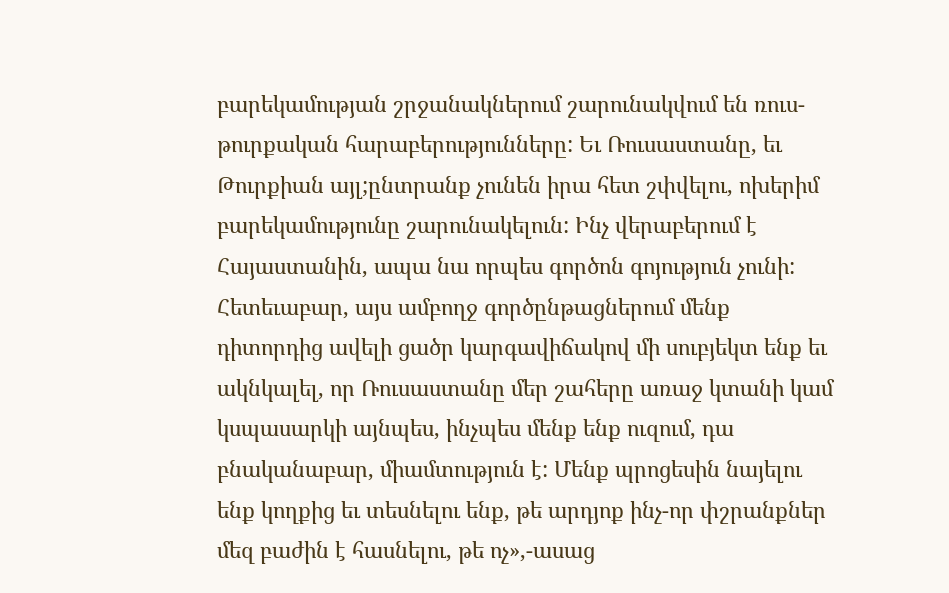բարեկամության շրջանակներում շարունակվում են ռուս-թուրքական հարաբերությունները: Եւ Ռուսաստանը, եւ Թուրքիան այլ;ընտրանք չունեն իրա հետ շփվելու, ոխերիմ բարեկամությունը շարունակելուն: Ինչ վերաբերում է Հայաստանին, ապա նա որպես գործոն գոյություն չունի: Հետեւաբար, այս ամբողջ գործընթացներում մենք դիտորդից ավելի ցածր կարգավիճակով մի սուբյեկտ ենք եւ ակնկալել, որ Ռուսաստանը մեր շահերը առաջ կտանի կամ կսպասարկի այնպես, ինչպես մենք ենք ուզում, դա բնականաբար, միամտություն է: Մենք պրոցեսին նայելու ենք կողքից եւ տեսնելու ենք, թե արդյոք ինչ-որ փշրանքներ մեզ բաժին է հասնելու, թե ոչ»,-ասաց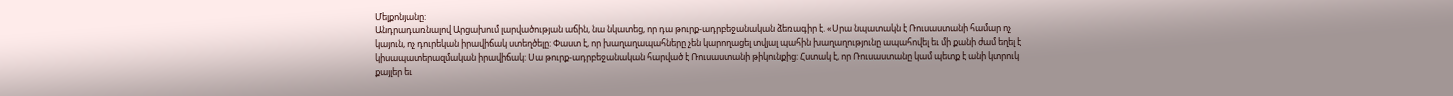Մելքոնյանը:
Անդրադառնալով Արցախում լարվածության աճին, նա նկատեց, որ դա թուրք-ադրբեջանական ձեռագիր է. «Սրա նպատակն է Ռուսաստանի համար ոչ կայուն, ոչ դուրեկան իրավիճակ ստեղծելը: Փաստ է, որ խաղաղապահները չեն կարողացել տվյալ պահին խաղաղությունը ապահովել եւ մի քանի ժամ եղել է կիսապատերազմական իրավիճակ: Սա թուրք-ադրբեջանական հարված է Ռուսաստանի թիկունքից: Հստակ է, որ Ռուսաստանը կամ պետք է անի կտրուկ քայլեր եւ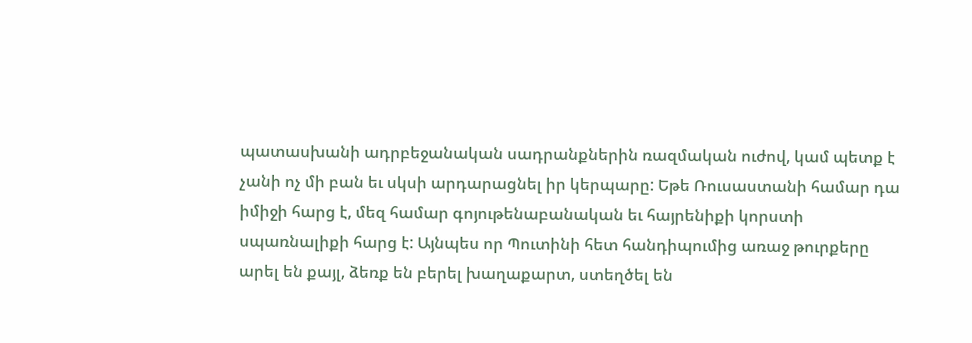պատասխանի ադրբեջանական սադրանքներին ռազմական ուժով, կամ պետք է չանի ոչ մի բան եւ սկսի արդարացնել իր կերպարը: Եթե Ռուսաստանի համար դա իմիջի հարց է, մեզ համար գոյութենաբանական եւ հայրենիքի կորստի սպառնալիքի հարց է: Այնպես որ Պուտինի հետ հանդիպումից առաջ թուրքերը արել են քայլ, ձեռք են բերել խաղաքարտ, ստեղծել են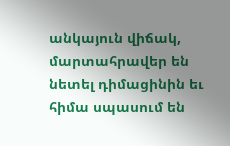անկայուն վիճակ, մարտահրավեր են նետել դիմացինին եւ հիմա սպասում են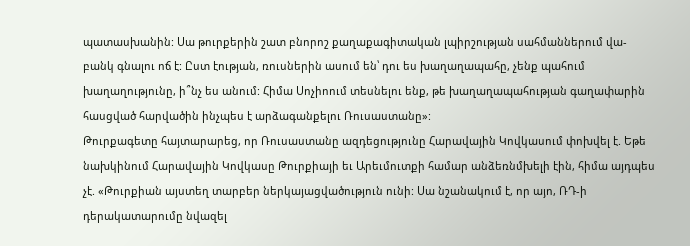պատասխանին: Սա թուրքերին շատ բնորոշ քաղաքագիտական լպիրշության սահմաններում վա-բանկ գնալու ոճ է: Ըստ էության, ռուսներին ասում են՝ դու ես խաղաղապահը, չենք պահում խաղաղությունը, ի՞նչ ես անում: Հիմա Սոչիոում տեսնելու ենք, թե խաղաղապահության գաղափարին հասցված հարվածին ինչպես է արձագանքելու Ռուսաստանը»:
Թուրքագետը հայտարարեց, որ Ռուսաստանը ազդեցությունը Հարավային Կովկասում փոխվել է. Եթե նախկինում Հարավային Կովկասը Թուրքիայի եւ Արեւմուտքի համար անձեռնմխելի էին, հիմա այդպես չէ. «Թուրքիան այստեղ տարբեր ներկայացվածություն ունի: Սա նշանակում է, որ այո, ՌԴ-ի դերակատարումը նվազել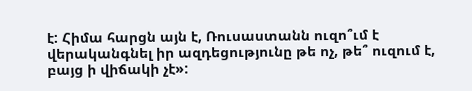է: Հիմա հարցն այն է, Ռուսաստանն ուզո՞ւմ է վերականգնել իր ազդեցությունը թե ոչ, թե՞ ուզում է, բայց ի վիճակի չէ»: